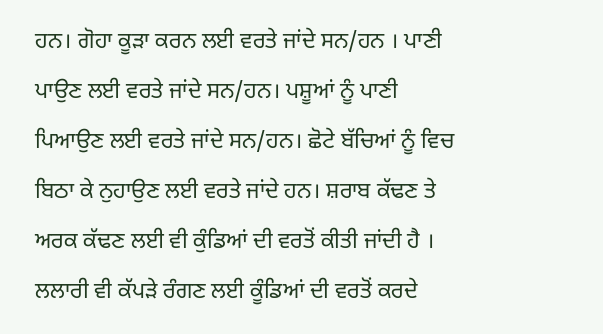ਹਨ। ਗੋਹਾ ਕੂੜਾ ਕਰਨ ਲਈ ਵਰਤੇ ਜਾਂਦੇ ਸਨ/ਹਨ । ਪਾਣੀ ਪਾਉਣ ਲਈ ਵਰਤੇ ਜਾਂਦੇ ਸਨ/ਹਨ। ਪਸ਼ੂਆਂ ਨੂੰ ਪਾਣੀ ਪਿਆਉਣ ਲਈ ਵਰਤੇ ਜਾਂਦੇ ਸਨ/ਹਨ। ਛੋਟੇ ਬੱਚਿਆਂ ਨੂੰ ਵਿਚ ਬਿਠਾ ਕੇ ਨੁਹਾਉਣ ਲਈ ਵਰਤੇ ਜਾਂਦੇ ਹਨ। ਸ਼ਰਾਬ ਕੱਢਣ ਤੇ ਅਰਕ ਕੱਢਣ ਲਈ ਵੀ ਕੁੰਡਿਆਂ ਦੀ ਵਰਤੋਂ ਕੀਤੀ ਜਾਂਦੀ ਹੈ । ਲਲਾਰੀ ਵੀ ਕੱਪੜੇ ਰੰਗਣ ਲਈ ਕੂੰਡਿਆਂ ਦੀ ਵਰਤੋਂ ਕਰਦੇ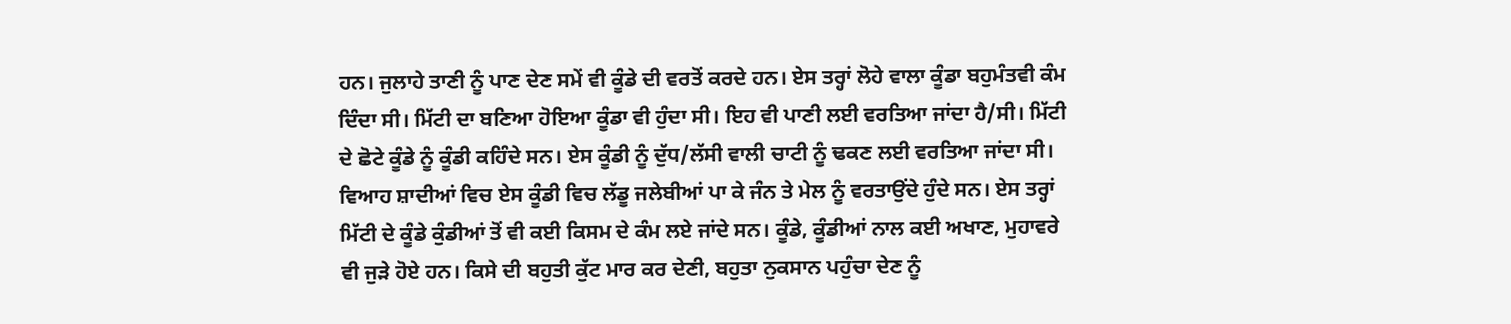ਹਨ। ਜੁਲਾਹੇ ਤਾਣੀ ਨੂੰ ਪਾਣ ਦੇਣ ਸਮੇਂ ਵੀ ਕੂੰਡੇ ਦੀ ਵਰਤੋਂ ਕਰਦੇ ਹਨ। ਏਸ ਤਰ੍ਹਾਂ ਲੋਹੇ ਵਾਲਾ ਕੂੰਡਾ ਬਹੁਮੰਤਵੀ ਕੰਮ ਦਿੰਦਾ ਸੀ। ਮਿੱਟੀ ਦਾ ਬਣਿਆ ਹੋਇਆ ਕੂੰਡਾ ਵੀ ਹੁੰਦਾ ਸੀ। ਇਹ ਵੀ ਪਾਣੀ ਲਈ ਵਰਤਿਆ ਜਾਂਦਾ ਹੈ/ਸੀ। ਮਿੱਟੀ ਦੇ ਛੋਟੇ ਕੂੰਡੇ ਨੂੰ ਕੂੰਡੀ ਕਹਿੰਦੇ ਸਨ। ਏਸ ਕੂੰਡੀ ਨੂੰ ਦੁੱਧ/ਲੱਸੀ ਵਾਲੀ ਚਾਟੀ ਨੂੰ ਢਕਣ ਲਈ ਵਰਤਿਆ ਜਾਂਦਾ ਸੀ। ਵਿਆਹ ਸ਼ਾਦੀਆਂ ਵਿਚ ਏਸ ਕੂੰਡੀ ਵਿਚ ਲੱਡੂ ਜਲੇਬੀਆਂ ਪਾ ਕੇ ਜੰਨ ਤੇ ਮੇਲ ਨੂੰ ਵਰਤਾਉਂਦੇ ਹੁੰਦੇ ਸਨ। ਏਸ ਤਰ੍ਹਾਂ ਮਿੱਟੀ ਦੇ ਕੂੰਡੇ ਕੁੰਡੀਆਂ ਤੋਂ ਵੀ ਕਈ ਕਿਸਮ ਦੇ ਕੰਮ ਲਏ ਜਾਂਦੇ ਸਨ। ਕੂੰਡੇ, ਕੂੰਡੀਆਂ ਨਾਲ ਕਈ ਅਖਾਣ, ਮੁਹਾਵਰੇ ਵੀ ਜੁੜੇ ਹੋਏ ਹਨ। ਕਿਸੇ ਦੀ ਬਹੁਤੀ ਕੁੱਟ ਮਾਰ ਕਰ ਦੇਣੀ, ਬਹੁਤਾ ਨੁਕਸਾਨ ਪਹੁੰਚਾ ਦੇਣ ਨੂੰ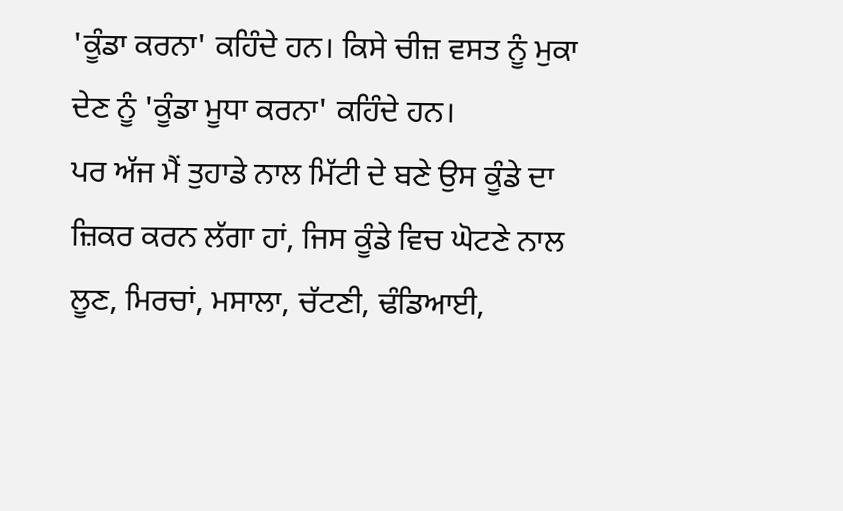'ਕੂੰਡਾ ਕਰਨਾ' ਕਹਿੰਦੇ ਹਨ। ਕਿਸੇ ਚੀਜ਼ ਵਸਤ ਨੂੰ ਮੁਕਾ ਦੇਣ ਨੂੰ 'ਕੂੰਡਾ ਮੂਧਾ ਕਰਨਾ' ਕਹਿੰਦੇ ਹਨ।
ਪਰ ਅੱਜ ਮੈਂ ਤੁਹਾਡੇ ਨਾਲ ਮਿੱਟੀ ਦੇ ਬਣੇ ਉਸ ਕੂੰਡੇ ਦਾ ਜ਼ਿਕਰ ਕਰਨ ਲੱਗਾ ਹਾਂ, ਜਿਸ ਕੂੰਡੇ ਵਿਚ ਘੋਟਣੇ ਨਾਲ ਲੂਣ, ਮਿਰਚਾਂ, ਮਸਾਲਾ, ਚੱਟਣੀ, ਢੰਡਿਆਈ,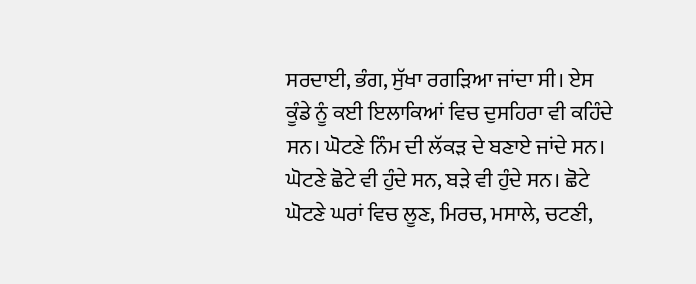ਸਰਦਾਈ, ਭੰਗ, ਸੁੱਖਾ ਰਗੜਿਆ ਜਾਂਦਾ ਸੀ। ਏਸ ਕੂੰਡੇ ਨੂੰ ਕਈ ਇਲਾਕਿਆਂ ਵਿਚ ਦੁਸਹਿਰਾ ਵੀ ਕਹਿੰਦੇ ਸਨ। ਘੋਟਣੇ ਨਿੰਮ ਦੀ ਲੱਕੜ ਦੇ ਬਣਾਏ ਜਾਂਦੇ ਸਨ। ਘੋਟਣੇ ਛੋਟੇ ਵੀ ਹੁੰਦੇ ਸਨ, ਬੜੇ ਵੀ ਹੁੰਦੇ ਸਨ। ਛੋਟੇ ਘੋਟਣੇ ਘਰਾਂ ਵਿਚ ਲੂਣ, ਮਿਰਚ, ਮਸਾਲੇ, ਚਟਣੀ,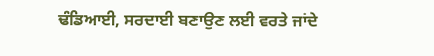ਢੰਡਿਆਈ, ਸਰਦਾਈ ਬਣਾਉਣ ਲਈ ਵਰਤੇ ਜਾਂਦੇ